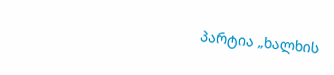პარტია „ხალხის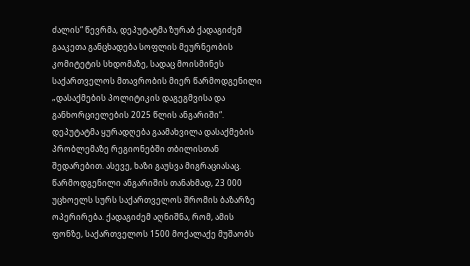ძალის“ წევრმა, დეპუტატმა ზურაბ ქადაგიძემ გააკეთა განცხადება სოფლის მეურნეობის კომიტეტის სხდომაზე, სადაც მოისმინეს საქართველოს მთავრობის მიერ წარმოდგენილი „დასაქმების პოლიტიკის დაგეგმვისა და განხორციელების 2025 წლის ანგარიში“.
დეპუტატმა ყურადღება გაამახვილა დასაქმების პრობლემაზე რეგიონებში თბილისთან შედარებით. ასევე, ხაზი გაუსვა მიგრაციასაც. წარმოდგენილი ანგარიშის თანახმად, 23 000 უცხოელს სურს საქართველოს შრომის ბაზარზე ოპერირება. ქადაგიძემ აღნიშნა, რომ, ამის ფონზე, საქართველოს 1500 მოქალაქე მუშაობს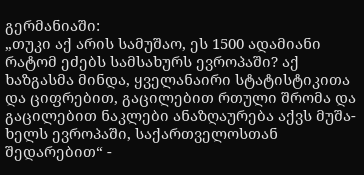გერმანიაში:
„თუკი აქ არის სამუშაო, ეს 1500 ადამიანი რატომ ეძებს სამსახურს ევროპაში? აქ ხაზგასმა მინდა, ყველანაირი სტატისტიკითა და ციფრებით, გაცილებით რთული შრომა და გაცილებით ნაკლები ანაზღაურება აქვს მუშა-ხელს ევროპაში, საქართველოსთან შედარებით“ -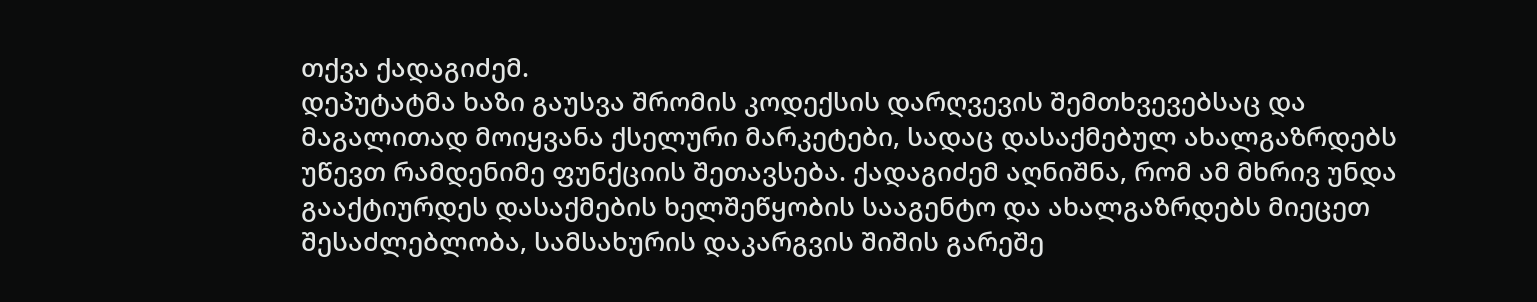თქვა ქადაგიძემ.
დეპუტატმა ხაზი გაუსვა შრომის კოდექსის დარღვევის შემთხვევებსაც და მაგალითად მოიყვანა ქსელური მარკეტები, სადაც დასაქმებულ ახალგაზრდებს უწევთ რამდენიმე ფუნქციის შეთავსება. ქადაგიძემ აღნიშნა, რომ ამ მხრივ უნდა გააქტიურდეს დასაქმების ხელშეწყობის სააგენტო და ახალგაზრდებს მიეცეთ შესაძლებლობა, სამსახურის დაკარგვის შიშის გარეშე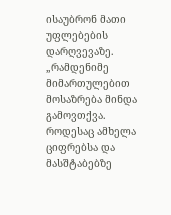ისაუბრონ მათი უფლებების დარღვევაზე.
„რამდენიმე მიმართულებით მოსაზრება მინდა გამოვთქვა. როდესაც ამხელა ციფრებსა და მასშტაბებზე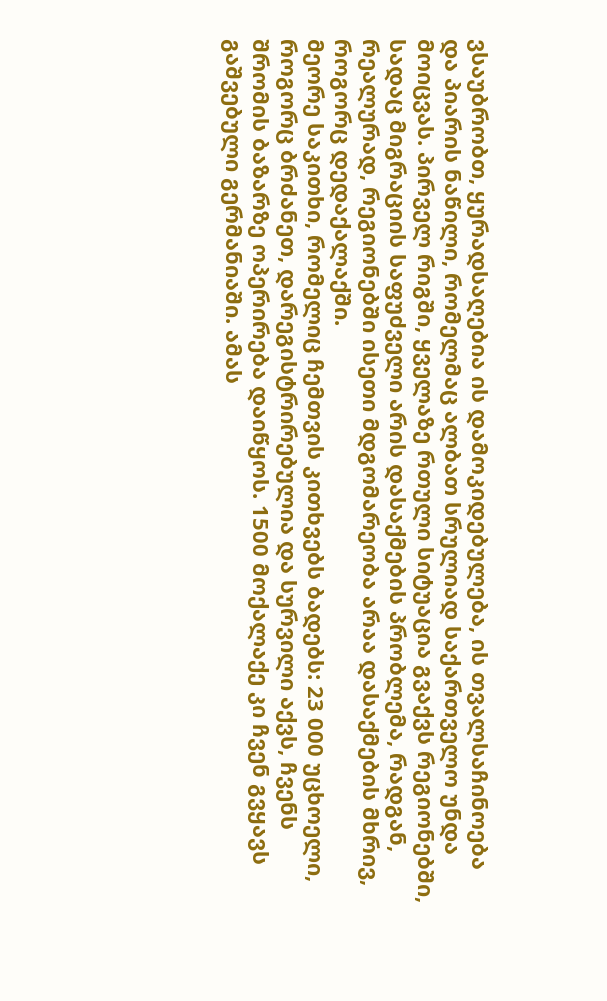ვსაუბრობთ, ყურადსაღებია ის დამოკიდებულება, ის თვალსაჩინოება და პიარის ნაწილი, რომელმაც ალბათ სრულიად საქართველო უნდა მოიცვას. პირველ რიგში, ყველაზე რთული სიტუაცია გვაქვს რეგიონებში, სადაც მიგრაციის საფუძველი არის დასაქმების პრობლემა, რადგან, რეალურად, რეგიონებში ისეთი მდგომარეობა არაა დასაქმების მხრივ, როგორც დედაქალაქში.
მეორე საკითხი, რომელიც ჩემთვის კითხვებს ბადებს: 23 000 უცხოელი, როგორც ბრძანეთ, დარეგისტრირებულია და სურვილი აქვს, ჩვენს შრომის ბაზარზე ოპერირება დაიწყოს. 1500 მოქალაქე კი ჩვენ გვყავს გაშვებული გერმანიაში. ამას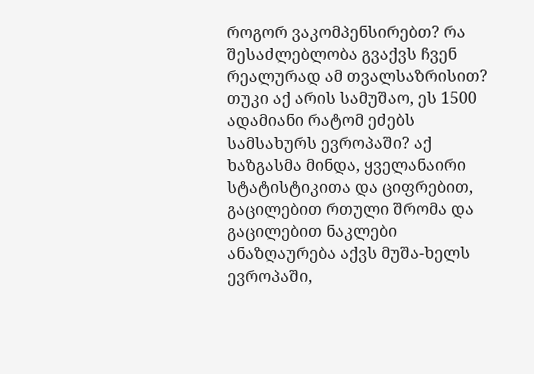როგორ ვაკომპენსირებთ? რა შესაძლებლობა გვაქვს ჩვენ რეალურად ამ თვალსაზრისით? თუკი აქ არის სამუშაო, ეს 1500 ადამიანი რატომ ეძებს სამსახურს ევროპაში? აქ ხაზგასმა მინდა, ყველანაირი სტატისტიკითა და ციფრებით, გაცილებით რთული შრომა და გაცილებით ნაკლები ანაზღაურება აქვს მუშა-ხელს ევროპაში,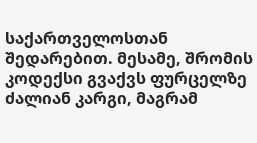საქართველოსთან შედარებით. მესამე, შრომის კოდექსი გვაქვს ფურცელზე ძალიან კარგი, მაგრამ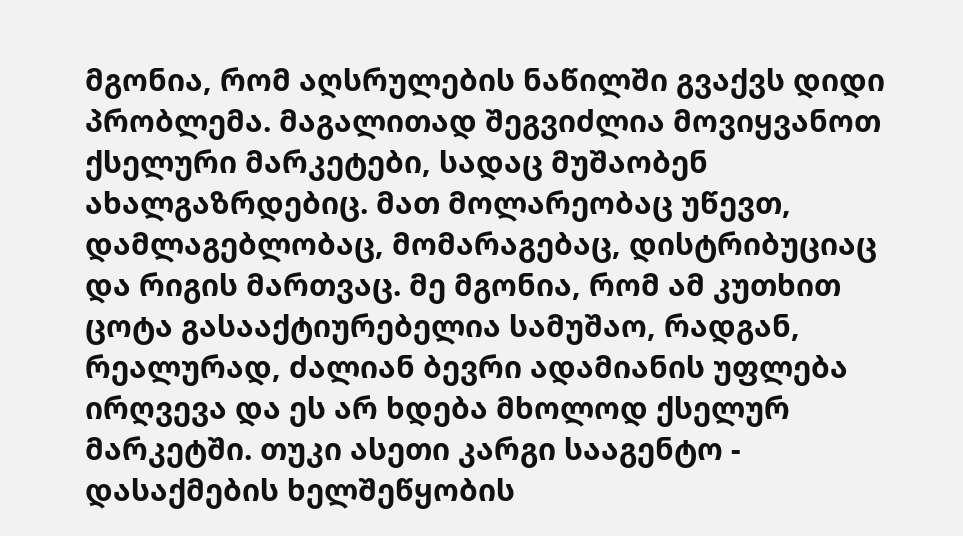მგონია, რომ აღსრულების ნაწილში გვაქვს დიდი პრობლემა. მაგალითად შეგვიძლია მოვიყვანოთ ქსელური მარკეტები, სადაც მუშაობენ ახალგაზრდებიც. მათ მოლარეობაც უწევთ, დამლაგებლობაც, მომარაგებაც, დისტრიბუციაც და რიგის მართვაც. მე მგონია, რომ ამ კუთხით ცოტა გასააქტიურებელია სამუშაო, რადგან, რეალურად, ძალიან ბევრი ადამიანის უფლება ირღვევა და ეს არ ხდება მხოლოდ ქსელურ მარკეტში. თუკი ასეთი კარგი სააგენტო - დასაქმების ხელშეწყობის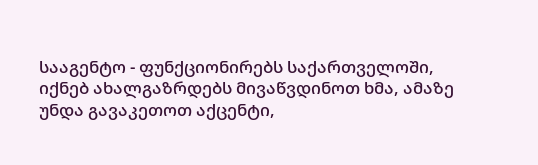სააგენტო - ფუნქციონირებს საქართველოში, იქნებ ახალგაზრდებს მივაწვდინოთ ხმა, ამაზე უნდა გავაკეთოთ აქცენტი,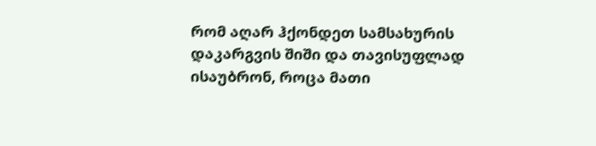რომ აღარ ჰქონდეთ სამსახურის დაკარგვის შიში და თავისუფლად ისაუბრონ, როცა მათი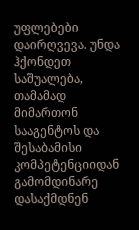უფლებები დაირღვევა. უნდა ჰქონდეთ საშუალება, თამამად მიმართონ სააგენტოს და შესაბამისი კომპეტენციიდან გამომდინარე დასაქმდნენ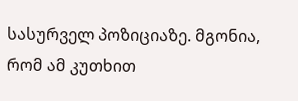სასურველ პოზიციაზე. მგონია, რომ ამ კუთხით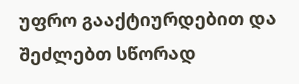უფრო გააქტიურდებით და შეძლებთ სწორად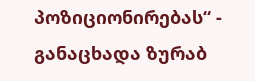პოზიციონირებას“ - განაცხადა ზურაბ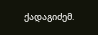ქადაგიძემ.